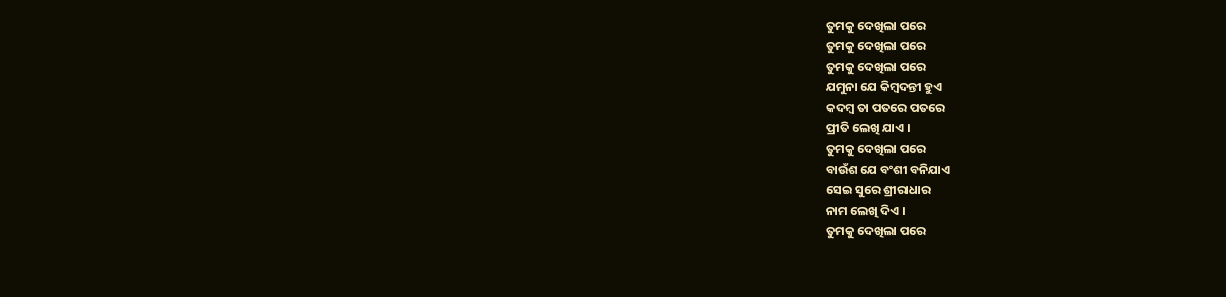ତୁମକୁ ଦେଖିଲା ପରେ
ତୁମକୁ ଦେଖିଲା ପରେ
ତୁମକୁ ଦେଖିଲା ପରେ
ଯମୁନା ଯେ କିମ୍ଵଦନ୍ତୀ ହୁଏ
କଦମ୍ବ ତା ପତରେ ପତରେ
ପ୍ରୀତି ଲେଖି ଯାଏ ।
ତୁମକୁ ଦେଖିଲା ପରେ
ବାଉଁଶ ଯେ ବଂଶୀ ବନିଯାଏ
ସେଇ ସୁରେ ଶ୍ରୀରାଧାର
ନାମ ଲେଖି ଦିଏ ।
ତୁମକୁ ଦେଖିଲା ପରେ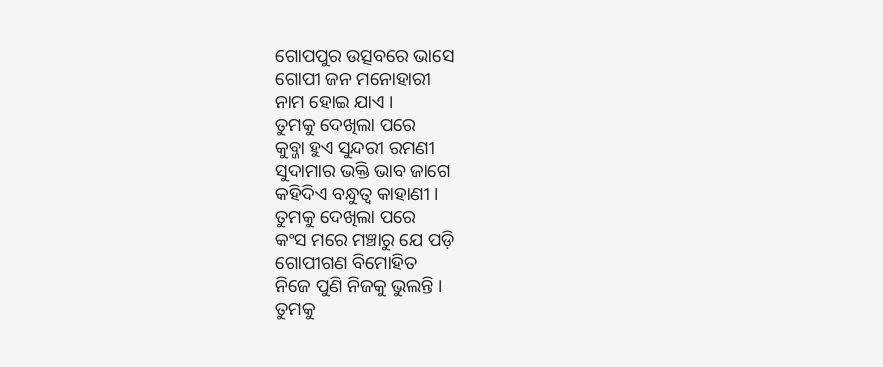ଗୋପପୁର ଉତ୍ସବରେ ଭାସେ
ଗୋପୀ ଜନ ମନୋହାରୀ
ନାମ ହୋଇ ଯାଏ ।
ତୁମକୁ ଦେଖିଲା ପରେ
କୁବ୍ଜା ହୁଏ ସୁନ୍ଦରୀ ରମଣୀ
ସୁଦାମାର ଭକ୍ତି ଭାବ ଜାଗେ
କହିଦିଏ ବନ୍ଧୁତ୍ୱ କାହାଣୀ ।
ତୁମକୁ ଦେଖିଲା ପରେ
କଂସ ମରେ ମଞ୍ଚାରୁ ଯେ ପଡ଼ି
ଗୋପୀଗଣ ବିମୋହିତ
ନିଜେ ପୁଣି ନିଜକୁ ଭୁଲନ୍ତି ।
ତୁମକୁ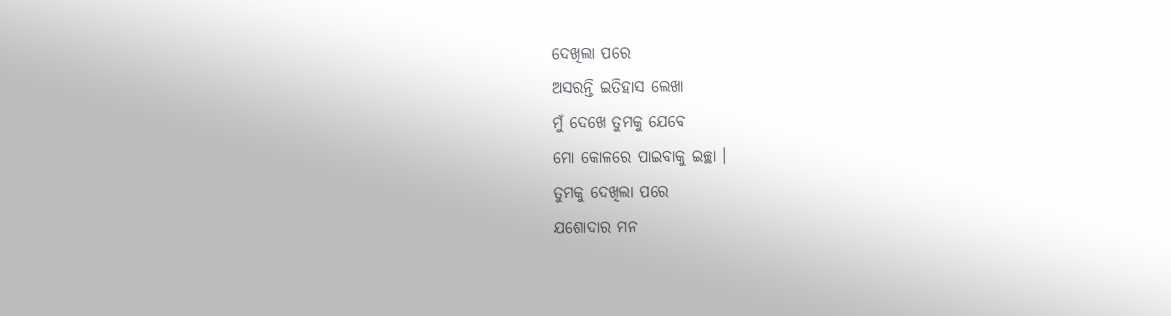ଦେଖିଲା ପରେ
ଅସରନ୍ତି ଇତିହାସ ଲେଖା
ମୁଁ ଦେଖେ ତୁମକୁ ଯେବେ
ମୋ କୋଳରେ ପାଇବାକୁ ଇଚ୍ଛା ।
ତୁମକୁ ଦେଖିଲା ପରେ
ଯଶୋଦାର ମନ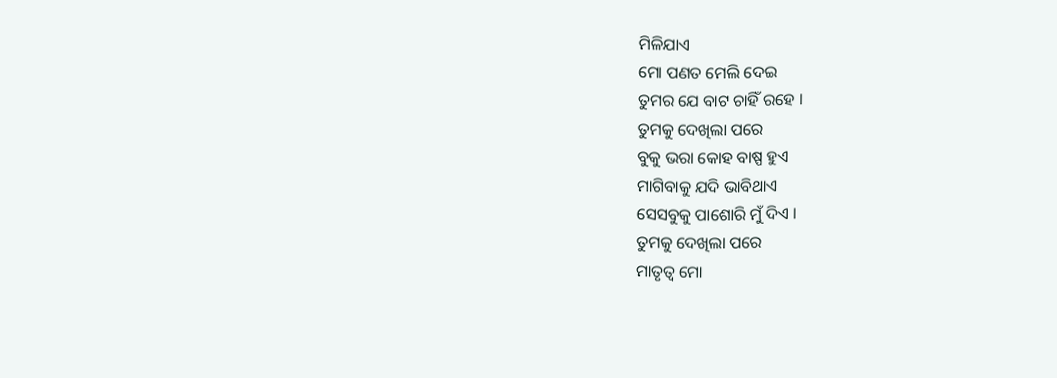ମିଳିଯାଏ
ମୋ ପଣତ ମେଲି ଦେଇ
ତୁମର ଯେ ବାଟ ଚାହିଁ ରହେ ।
ତୁମକୁ ଦେଖିଲା ପରେ
ବୁକୁ ଭରା କୋହ ବାଷ୍ପ ହୁଏ
ମାଗିବାକୁ ଯଦି ଭାବିଥାଏ
ସେସବୁକୁ ପାଶୋରି ମୁଁ ଦିଏ ।
ତୁମକୁ ଦେଖିଲା ପରେ
ମାତୃତ୍ଵ ମୋ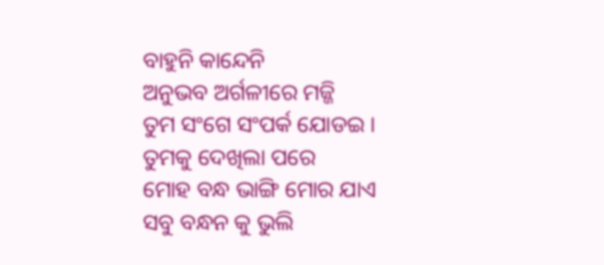ବାହୁନି କାନ୍ଦେନି
ଅନୁଭବ ଅର୍ଗଳୀରେ ମଜ୍ଜି
ତୁମ ସଂଗେ ସଂପର୍କ ଯୋଡଇ ।
ତୁମକୁ ଦେଖିଲା ପରେ
ମୋହ ବନ୍ଧ ଭାଙ୍ଗି ମୋର ଯାଏ
ସବୁ ବନ୍ଧନ କୁ ଭୁଲି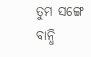ତୁମ ସଙ୍ଗେ ବାନ୍ଧି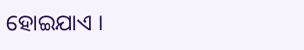ହୋଇଯାଏ ।